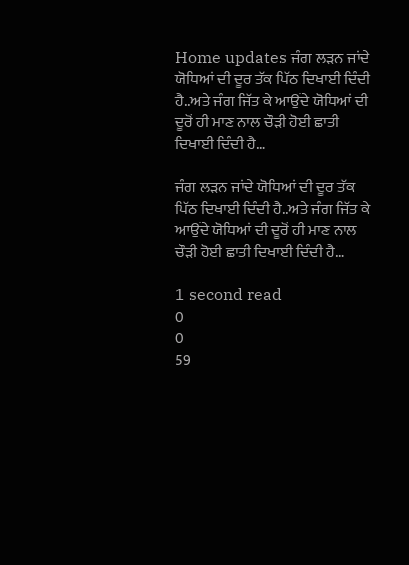Home updates ਜੰਗ ਲੜਨ ਜਾਂਦੇ ਯੋਧਿਆਂ ਦੀ ਦੂਰ ਤੱਕ ਪਿੱਠ ਦਿਖਾਈ ਦਿੰਦੀ ਹੈ..ਅਤੇ ਜੰਗ ਜਿੱਤ ਕੇ ਆਉਂਦੇ ਯੋਧਿਆਂ ਦੀ ਦੂਰੋਂ ਹੀ ਮਾਣ ਨਾਲ ਚੌੜੀ ਹੋਈ ਛਾਤੀ ਦਿਖਾਈ ਦਿੰਦੀ ਹੈ…

ਜੰਗ ਲੜਨ ਜਾਂਦੇ ਯੋਧਿਆਂ ਦੀ ਦੂਰ ਤੱਕ ਪਿੱਠ ਦਿਖਾਈ ਦਿੰਦੀ ਹੈ..ਅਤੇ ਜੰਗ ਜਿੱਤ ਕੇ ਆਉਂਦੇ ਯੋਧਿਆਂ ਦੀ ਦੂਰੋਂ ਹੀ ਮਾਣ ਨਾਲ ਚੌੜੀ ਹੋਈ ਛਾਤੀ ਦਿਖਾਈ ਦਿੰਦੀ ਹੈ…

1 second read
0
0
59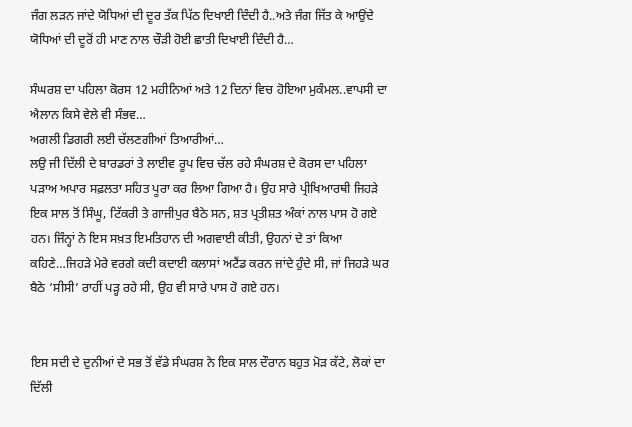ਜੰਗ ਲੜਨ ਜਾਂਦੇ ਯੋਧਿਆਂ ਦੀ ਦੂਰ ਤੱਕ ਪਿੱਠ ਦਿਖਾਈ ਦਿੰਦੀ ਹੈ..ਅਤੇ ਜੰਗ ਜਿੱਤ ਕੇ ਆਉਂਦੇ ਯੋਧਿਆਂ ਦੀ ਦੂਰੋਂ ਹੀ ਮਾਣ ਨਾਲ ਚੌੜੀ ਹੋਈ ਛਾਤੀ ਦਿਖਾਈ ਦਿੰਦੀ ਹੈ…

ਸੰਘਰਸ਼ ਦਾ ਪਹਿਲਾ ਕੋਰਸ 12 ਮਹੀਨਿਆਂ ਅਤੇ 12 ਦਿਨਾਂ ਵਿਚ ਹੋਇਆ ਮੁਕੰਮਲ..ਵਾਪਸੀ ਦਾ ਐਲਾਨ ਕਿਸੇ ਵੇਲੇ ਵੀ ਸੰਭਵ…
ਅਗਲੀ ਡਿਗਰੀ ਲਈ ਚੱਲਣਗੀਆਂ ਤਿਆਰੀਆਂ…
ਲਉ ਜੀ ਦਿੱਲੀ ਦੇ ਬਾਰਡਰਾਂ ਤੇ ਲਾਈਵ ਰੂਪ ਵਿਚ ਚੱਲ ਰਹੇ ਸੰਘਰਸ਼ ਦੇ ਕੋਰਸ ਦਾ ਪਹਿਲਾ ਪੜਾਅ ਅਪਾਰ ਸਫ਼ਲਤਾ ਸਹਿਤ ਪੂਰਾ ਕਰ ਲਿਆ ਗਿਆ ਹੈ। ਉਹ ਸਾਰੇ ਪ੍ਰੀਖਿਆਰਥੀ ਜਿਹੜੇ ਇਕ ਸਾਲ ਤੋਂ ਸਿੰਘੂ, ਟਿੱਕਰੀ ਤੇ ਗਾਜੀਪੁਰ ਬੈਠੇ ਸਨ, ਸ਼ਤ ਪ੍ਰਤੀਸ਼ਤ ਅੰਕਾਂ ਨਾਲ ਪਾਸ ਹੋ ਗਏ ਹਨ। ਜਿੰਨ੍ਹਾਂ ਨੇ ਇਸ ਸਖ਼ਤ ਇਮਤਿਹਾਨ ਦੀ ਅਗਵਾਈ ਕੀਤੀ, ਉਹਨਾਂ ਦੇ ਤਾਂ ਕਿਆ ਕਹਿਣੇ…ਜਿਹੜੇ ਮੇਰੇ ਵਰਗੇ ਕਦੀ ਕਦਾਈ ਕਲਾਸਾਂ ਅਟੈਂਡ ਕਰਨ ਜਾਂਦੇ ਹੁੰਦੇ ਸੀ, ਜਾਂ ਜਿਹੜੇ ਘਰ ਬੈਠੇ ‘ਸੀਸੀ’ ਰਾਹੀਂ ਪੜ੍ਹ ਰਹੇ ਸੀ, ਉਹ ਵੀ ਸਾਰੇ ਪਾਸ ਹੋ ਗਏ ਹਨ।


ਇਸ ਸਦੀ ਦੇ ਦੁਨੀਆਂ ਦੇ ਸਭ ਤੋਂ ਵੱਡੇ ਸੰਘਰਸ਼ ਨੇ ਇਕ ਸਾਲ ਦੌਰਾਨ ਬਹੁਤ ਮੋੜ ਕੱਟੇ, ਲੋਕਾਂ ਦਾ ਦਿੱਲੀ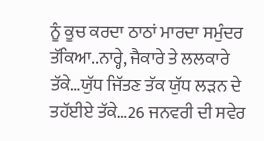ਨੂੰ ਕੂਚ ਕਰਦਾ ਠਾਠਾਂ ਮਾਰਦਾ ਸਮੁੰਦਰ ਤੱਕਿਆ..ਨਾਰ੍ਹੇ, ਜੈਕਾਰੇ ਤੇ ਲਲਕਾਰੇ ਤੱਕੇ…ਯੁੱਧ ਜਿੱਤਣ ਤੱਕ ਯੁੱਧ ਲੜਨ ਦੇ ਤਹੱਈਏ ਤੱਕੇ…26 ਜਨਵਰੀ ਦੀ ਸਵੇਰ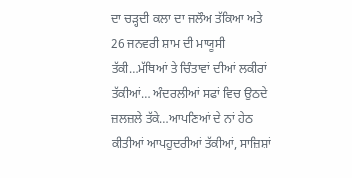ਦਾ ਚੜ੍ਹਦੀ ਕਲਾ ਦਾ ਜਲੌਅ ਤੱਕਿਆ ਅਤੇ 26 ਜਨਵਰੀ ਸ਼ਾਮ ਦੀ ਮਾਯੂਸੀ ਤੱਕੀ…ਮੱਥਿਆਂ ਤੇ ਚਿੰਤਾਵਾਂ ਦੀਆਂ ਲਕੀਰਾਂ ਤੱਕੀਆਂ… ਅੰਦਰਲੀਆਂ ਸਫਾਂ ਵਿਚ ਉਠਦੇ ਜ਼ਲਜ਼ਲੇ ਤੱਕੇ…ਆਪਣਿਆਂ ਦੇ ਨਾਂ ਹੇਠ ਕੀਤੀਆਂ ਆਪਹੁਦਰੀਆਂ ਤੱਕੀਆਂ, ਸਾਜ਼ਿਸ਼ਾਂ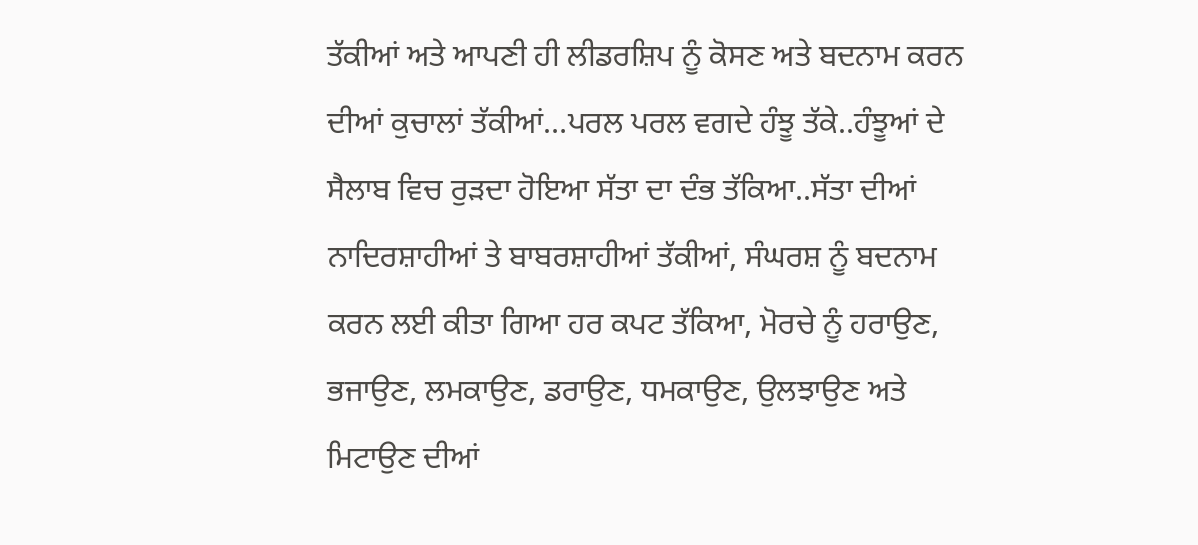ਤੱਕੀਆਂ ਅਤੇ ਆਪਣੀ ਹੀ ਲੀਡਰਸ਼ਿਪ ਨੂੰ ਕੋਸਣ ਅਤੇ ਬਦਨਾਮ ਕਰਨ ਦੀਆਂ ਕੁਚਾਲਾਂ ਤੱਕੀਆਂ…ਪਰਲ ਪਰਲ ਵਗਦੇ ਹੰਝੂ ਤੱਕੇ..ਹੰਝੂਆਂ ਦੇ ਸੈਲਾਬ ਵਿਚ ਰੁੜਦਾ ਹੋਇਆ ਸੱਤਾ ਦਾ ਦੰਭ ਤੱਕਿਆ..ਸੱਤਾ ਦੀਆਂ ਨਾਦਿਰਸ਼ਾਹੀਆਂ ਤੇ ਬਾਬਰਸ਼ਾਹੀਆਂ ਤੱਕੀਆਂ, ਸੰਘਰਸ਼ ਨੂੰ ਬਦਨਾਮ ਕਰਨ ਲਈ ਕੀਤਾ ਗਿਆ ਹਰ ਕਪਟ ਤੱਕਿਆ, ਮੋਰਚੇ ਨੂੰ ਹਰਾਉਣ, ਭਜਾਉਣ, ਲਮਕਾਉਣ, ਡਰਾਉਣ, ਧਮਕਾਉਣ, ਉਲਝਾਉਣ ਅਤੇ ਮਿਟਾਉਣ ਦੀਆਂ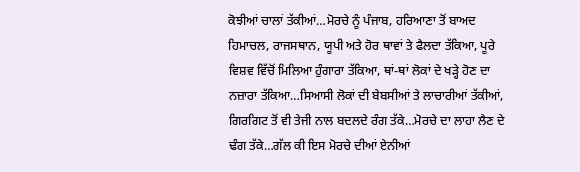ਕੋਝੀਆਂ ਚਾਲਾਂ ਤੱਕੀਆਂ…ਮੋਰਚੇ ਨੂੰ ਪੰਜਾਬ, ਹਰਿਆਣਾ ਤੋਂ ਬਾਅਦ ਹਿਮਾਚਲ, ਰਾਜਸਥਾਨ, ਯੂਪੀ ਅਤੇ ਹੋਰ ਥਾਵਾਂ ਤੇ ਫੈਲਦਾ ਤੱਕਿਆ, ਪੂਰੇ ਵਿਸ਼ਵ ਵਿੱਚੋਂ ਮਿਲਿਆ ਹੁੰਗਾਰਾ ਤੱਕਿਆ, ਥਾਂ-ਥਾਂ ਲੋਕਾਂ ਦੇ ਖੜ੍ਹੇ ਹੋਣ ਦਾ ਨਜ਼ਾਰਾ ਤੱਕਿਆ…ਸਿਆਸੀ ਲੋਕਾਂ ਦੀ ਬੇਬਸੀਆਂ ਤੇ ਲਾਚਾਰੀਆਂ ਤੱਕੀਆਂ, ਗਿਰਗਿਟ ਤੋਂ ਵੀ ਤੇਜੀ ਨਾਲ ਬਦਲਦੇ ਰੰਗ ਤੱਕੇ…ਮੋਰਚੇ ਦਾ ਲਾਹਾ ਲੈਣ ਦੇ ਢੰਗ ਤੱਕੇ…ਗੱਲ ਕੀ ਇਸ ਮੋਰਚੇ ਦੀਆਂ ਏਨੀਆਂ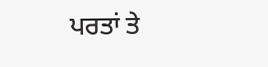ਪਰਤਾਂ ਤੇ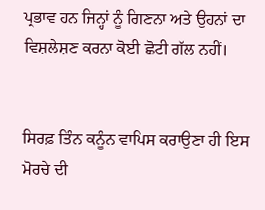ਪ੍ਰਭਾਵ ਹਨ ਜਿਨ੍ਹਾਂ ਨੂੰ ਗਿਣਨਾ ਅਤੇ ਉਹਨਾਂ ਦਾ ਵਿਸ਼ਲੇਸ਼ਣ ਕਰਨਾ ਕੋਈ ਛੋਟੀ ਗੱਲ ਨਹੀਂ।


ਸਿਰਫ਼ ਤਿੰਨ ਕਨੂੰਨ ਵਾਪਿਸ ਕਰਾਉਣਾ ਹੀ ਇਸ ਮੋਰਚੇ ਦੀ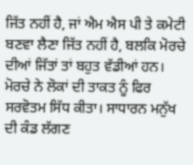ਜਿੱਤ ਨਹੀਂ ਹੈ, ਜਾਂ ਐਮ ਐਸ ਪੀ ਤੇ ਕਮੇਟੀ ਬਣਵਾ ਲੈਣਾ ਜਿੱਤ ਨਹੀਂ ਹੈ, ਬਲਕਿ ਮੋਰਚੇ ਦੀਆਂ ਜਿੱਤਾਂ ਤਾਂ ਬਹੁਤ ਵੱਡੀਆਂ ਹਨ। ਮੋਰਚੇ ਨੇ ਲੋਕਾਂ ਦੀ ਤਾਕਤ ਨੂੰ ਫਿਰ ਸਰਵੋਤਮ ਸਿੱਧ ਕੀਤਾ। ਸਾਧਾਰਨ ਮਨੁੱਖ ਦੀ ਕੰਡ ਲੱਗਣ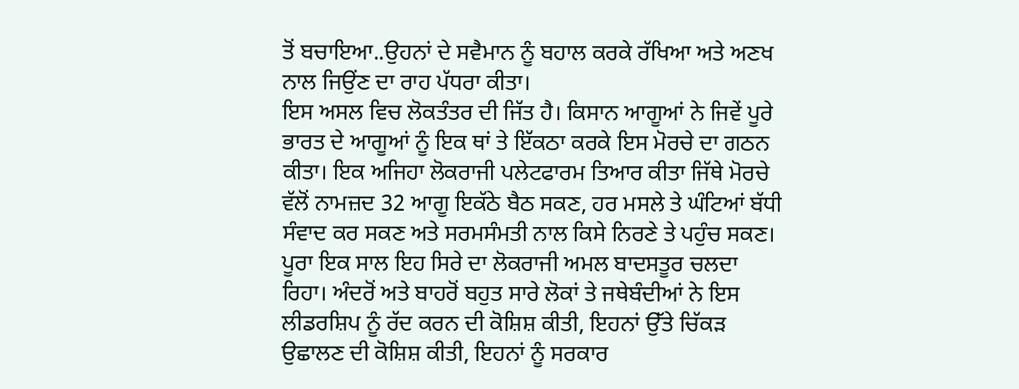ਤੋਂ ਬਚਾਇਆ..ਉਹਨਾਂ ਦੇ ਸਵੈਮਾਨ ਨੂੰ ਬਹਾਲ ਕਰਕੇ ਰੱਖਿਆ ਅਤੇ ਅਣਖ ਨਾਲ ਜਿਉਂਣ ਦਾ ਰਾਹ ਪੱਧਰਾ ਕੀਤਾ।
ਇਸ ਅਸਲ ਵਿਚ ਲੋਕਤੰਤਰ ਦੀ ਜਿੱਤ ਹੈ। ਕਿਸਾਨ ਆਗੂਆਂ ਨੇ ਜਿਵੇਂ ਪੂਰੇ ਭਾਰਤ ਦੇ ਆਗੂਆਂ ਨੂੰ ਇਕ ਥਾਂ ਤੇ ਇੱਕਠਾ ਕਰਕੇ ਇਸ ਮੋਰਚੇ ਦਾ ਗਠਨ ਕੀਤਾ। ਇਕ ਅਜਿਹਾ ਲੋਕਰਾਜੀ ਪਲੇਟਫਾਰਮ ਤਿਆਰ ਕੀਤਾ ਜਿੱਥੇ ਮੋਰਚੇ ਵੱਲੋਂ ਨਾਮਜ਼ਦ 32 ਆਗੂ ਇਕੱਠੇ ਬੈਠ ਸਕਣ, ਹਰ ਮਸਲੇ ਤੇ ਘੰਟਿਆਂ ਬੱਧੀ ਸੰਵਾਦ ਕਰ ਸਕਣ ਅਤੇ ਸਰਮਸੰਮਤੀ ਨਾਲ ਕਿਸੇ ਨਿਰਣੇ ਤੇ ਪਹੁੰਚ ਸਕਣ। ਪੂਰਾ ਇਕ ਸਾਲ ਇਹ ਸਿਰੇ ਦਾ ਲੋਕਰਾਜੀ ਅਮਲ ਬਾਦਸਤੂਰ ਚਲਦਾ ਰਿਹਾ। ਅੰਦਰੋਂ ਅਤੇ ਬਾਹਰੋਂ ਬਹੁਤ ਸਾਰੇ ਲੋਕਾਂ ਤੇ ਜਥੇਬੰਦੀਆਂ ਨੇ ਇਸ ਲੀਡਰਸ਼ਿਪ ਨੂੰ ਰੱਦ ਕਰਨ ਦੀ ਕੋਸ਼ਿਸ਼ ਕੀਤੀ, ਇਹਨਾਂ ਉੱਤੇ ਚਿੱਕੜ ਉਛਾਲਣ ਦੀ ਕੋਸ਼ਿਸ਼ ਕੀਤੀ, ਇਹਨਾਂ ਨੂੰ ਸਰਕਾਰ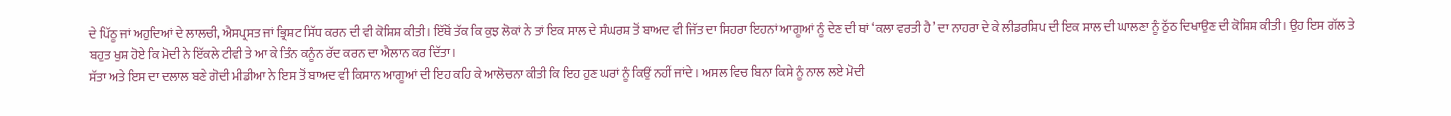ਦੇ ਪਿੱਠੂ ਜਾਂ ਅਹੁਦਿਆਂ ਦੇ ਲਾਲਚੀ, ਐਸਪ੍ਰਸਤ ਜਾਂ ਭ੍ਰਿਸ਼ਟ ਸਿੱਧ ਕਰਨ ਦੀ ਵੀ ਕੋਸ਼ਿਸ਼ ਕੀਤੀ। ਇੱਥੋਂ ਤੱਕ ਕਿ ਕੁਝ ਲੋਕਾਂ ਨੇ ਤਾਂ ਇਕ ਸਾਲ ਦੇ ਸੰਘਰਸ਼ ਤੋਂ ਬਾਅਦ ਵੀ ਜਿੱਤ ਦਾ ਸਿਹਰਾ ਇਹਨਾਂ ਆਗੂਆਂ ਨੂੰ ਦੇਣ ਦੀ ਥਾਂ ‘ਕਲਾ ਵਰਤੀ ਹੈ’ ਦਾ ਨਾਹਰਾ ਦੇ ਕੇ ਲੀਡਰਸ਼ਿਪ ਦੀ ਇਕ ਸਾਲ ਦੀ ਘਾਲਣਾ ਨੂੰ ਠੁੱਠ ਦਿਖਾਉਣ ਦੀ ਕੋਸ਼ਿਸ਼ ਕੀਤੀ। ਉਹ ਇਸ ਗੱਲ ਤੇ ਬਹੁਤ ਖੁਸ਼ ਹੋਏ ਕਿ ਮੋਦੀ ਨੇ ਇੱਕਲੇ ਟੀਵੀ ਤੇ ਆ ਕੇ ਤਿੰਨ ਕਨੂੰਨ ਰੱਦ ਕਰਨ ਦਾ ਐਲਾਨ ਕਰ ਦਿੱਤਾ।
ਸੱਤਾ ਅਤੇ ਇਸ ਦਾ ਦਲਾਲ ਬਣੇ ਗੋਦੀ ਮੀਡੀਆ ਨੇ ਇਸ ਤੋਂ ਬਾਅਦ ਵੀ ਕਿਸਾਨ ਆਗੂਆਂ ਦੀ ਇਹ ਕਹਿ ਕੇ ਆਲੋਚਨਾ ਕੀਤੀ ਕਿ ਇਹ ਹੁਣ ਘਰਾਂ ਨੂੰ ਕਿਉਂ ਨਹੀਂ ਜਾਂਦੇ। ਅਸਲ ਵਿਚ ਬਿਨਾ ਕਿਸੇ ਨੂੰ ਨਾਲ ਲਏ ਮੋਦੀ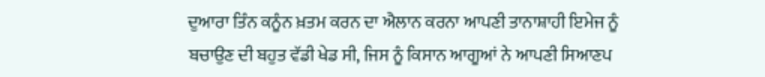ਦੁਆਰਾ ਤਿੰਨ ਕਨੂੰਨ ਖ਼ਤਮ ਕਰਨ ਦਾ ਐਲਾਨ ਕਰਨਾ ਆਪਣੀ ਤਾਨਾਸ਼ਾਹੀ ਇਮੇਜ ਨੂੰ ਬਚਾਉਣ ਦੀ ਬਹੁਤ ਵੱਡੀ ਖੇਡ ਸੀ, ਜਿਸ ਨੂੰ ਕਿਸਾਨ ਆਗੂਆਂ ਨੇ ਆਪਣੀ ਸਿਆਣਪ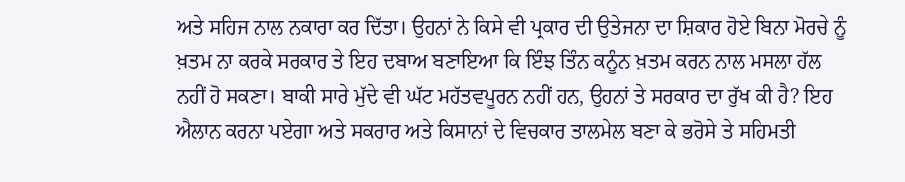ਅਤੇ ਸਹਿਜ ਨਾਲ ਨਕਾਰਾ ਕਰ ਦਿੱਤਾ। ਉਹਨਾਂ ਨੇ ਕਿਸੇ ਵੀ ਪ੍ਰਕਾਰ ਦੀ ਉਤੇਜਨਾ ਦਾ ਸ਼ਿਕਾਰ ਹੋਏ ਬਿਨਾ ਮੋਰਚੇ ਨੂੰ ਖ਼ਤਮ ਨਾ ਕਰਕੇ ਸਰਕਾਰ ਤੇ ਇਹ ਦਬਾਅ ਬਣਾਇਆ ਕਿ ਇੰਝ ਤਿੰਨ ਕਨੂੰਨ ਖ਼ਤਮ ਕਰਨ ਨਾਲ ਮਸਲਾ ਹੱਲ ਨਹੀਂ ਹੋ ਸਕਣਾ। ਬਾਕੀ ਸਾਰੇ ਮੁੱਦੇ ਵੀ ਘੱਟ ਮਹੱਤਵਪੂਰਨ ਨਹੀਂ ਹਨ, ਉਹਨਾਂ ਤੇ ਸਰਕਾਰ ਦਾ ਰੁੱਖ ਕੀ ਹੈ? ਇਹ ਐਲਾਨ ਕਰਨਾ ਪਏਗਾ ਅਤੇ ਸਕਰਾਰ ਅਤੇ ਕਿਸਾਨਾਂ ਦੇ ਵਿਚਕਾਰ ਤਾਲਮੇਲ ਬਣਾ ਕੇ ਭਰੋਸੇ ਤੇ ਸਹਿਮਤੀ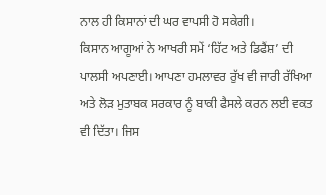ਨਾਲ ਹੀ ਕਿਸਾਨਾਂ ਦੀ ਘਰ ਵਾਪਸੀ ਹੋ ਸਕੇਗੀ।
ਕਿਸਾਨ ਆਗੂਆਂ ਨੇ ਆਖਰੀ ਸਮੇਂ ‘ਹਿੱਟ ਅਤੇ ਡਿਫੈਂਸ਼’ ਦੀ ਪਾਲਸੀ ਅਪਣਾਈ। ਆਪਣਾ ਹਮਲਾਵਰ ਰੁੱਖ ਵੀ ਜਾਰੀ ਰੱਖਿਆ ਅਤੇ ਲੋੜ ਮੁਤਾਬਕ ਸਰਕਾਰ ਨੂੰ ਬਾਕੀ ਫੈਸਲੇ ਕਰਨ ਲਈ ਵਕਤ ਵੀ ਦਿੱਤਾ। ਜਿਸ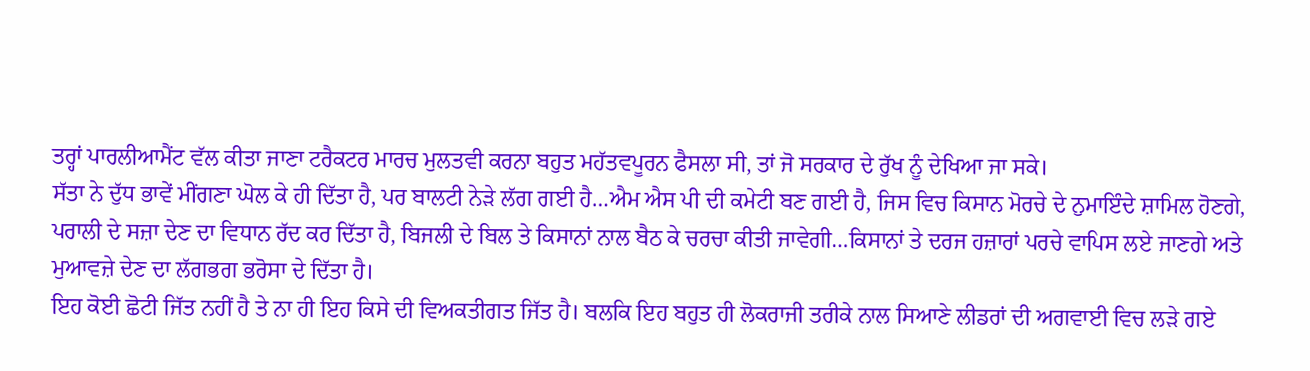ਤਰ੍ਹਾਂ ਪਾਰਲੀਆਮੈਂਟ ਵੱਲ ਕੀਤਾ ਜਾਣਾ ਟਰੈਕਟਰ ਮਾਰਚ ਮੁਲਤਵੀ ਕਰਨਾ ਬਹੁਤ ਮਹੱਤਵਪੂਰਨ ਫੈਸਲਾ ਸੀ, ਤਾਂ ਜੋ ਸਰਕਾਰ ਦੇ ਰੁੱਖ ਨੂੰ ਦੇਖਿਆ ਜਾ ਸਕੇ।
ਸੱਤਾ ਨੇ ਦੁੱਧ ਭਾਵੇਂ ਮੀਂਗਣਾ ਘੋਲ ਕੇ ਹੀ ਦਿੱਤਾ ਹੈ, ਪਰ ਬਾਲਟੀ ਨੇੜੇ ਲੱਗ ਗਈ ਹੈ…ਐਮ ਐਸ ਪੀ ਦੀ ਕਮੇਟੀ ਬਣ ਗਈ ਹੈ, ਜਿਸ ਵਿਚ ਕਿਸਾਨ ਮੋਰਚੇ ਦੇ ਨੁਮਾਇੰਦੇ ਸ਼ਾਮਿਲ ਹੋਣਗੇ, ਪਰਾਲੀ ਦੇ ਸਜ਼ਾ ਦੇਣ ਦਾ ਵਿਧਾਨ ਰੱਦ ਕਰ ਦਿੱਤਾ ਹੈ, ਬਿਜਲੀ ਦੇ ਬਿਲ ਤੇ ਕਿਸਾਨਾਂ ਨਾਲ ਬੈਠ ਕੇ ਚਰਚਾ ਕੀਤੀ ਜਾਵੇਗੀ…ਕਿਸਾਨਾਂ ਤੇ ਦਰਜ ਹਜ਼ਾਰਾਂ ਪਰਚੇ ਵਾਪਿਸ ਲਏ ਜਾਣਗੇ ਅਤੇ ਮੁਆਵਜ਼ੇ ਦੇਣ ਦਾ ਲੱਗਭਗ ਭਰੋਸਾ ਦੇ ਦਿੱਤਾ ਹੈ।
ਇਹ ਕੋਈ ਛੋਟੀ ਜਿੱਤ ਨਹੀਂ ਹੈ ਤੇ ਨਾ ਹੀ ਇਹ ਕਿਸੇ ਦੀ ਵਿਅਕਤੀਗਤ ਜਿੱਤ ਹੈ। ਬਲਕਿ ਇਹ ਬਹੁਤ ਹੀ ਲੋਕਰਾਜੀ ਤਰੀਕੇ ਨਾਲ ਸਿਆਣੇ ਲੀਡਰਾਂ ਦੀ ਅਗਵਾਈ ਵਿਚ ਲੜੇ ਗਏ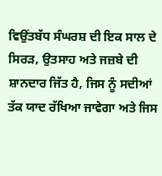ਵਿਉਂਤਬੱਧ ਸੰਘਰਸ਼ ਦੀ ਇਕ ਸਾਲ ਦੇ ਸਿਰੜ, ਉਤਸਾਹ ਅਤੇ ਜਜ਼ਬੇ ਦੀ ਸ਼ਾਨਦਾਰ ਜਿੱਤ ਹੈ, ਜਿਸ ਨੂੰ ਸਦੀਆਂ ਤੱਕ ਯਾਦ ਰੱਖਿਆ ਜਾਵੇਗਾ ਅਤੇ ਜਿਸ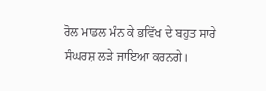ਰੋਲ ਮਾਡਲ ਮੰਨ ਕੇ ਭਵਿੱਖ ਦੇ ਬਹੁਤ ਸਾਰੇ ਸੰਘਰਸ਼ ਲੜੇ ਜਾਇਆ ਕਰਨਗੇ।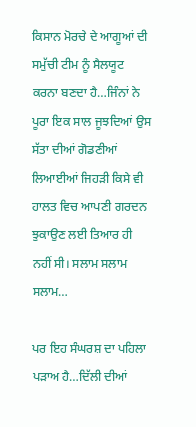ਕਿਸਾਨ ਮੋਰਚੇ ਦੇ ਆਗੂਆਂ ਦੀ ਸਮੁੱਚੀ ਟੀਮ ਨੂੰ ਸੈਲਯੂਟ ਕਰਨਾ ਬਣਦਾ ਹੈ…ਜਿੰਨਾਂ ਨੇ ਪੂਰਾ ਇਕ ਸਾਲ ਜੂਝਦਿਆਂ ਉਸ ਸੱਤਾ ਦੀਆਂ ਗੋਡਣੀਆਂ ਲਿਆਈਆਂ ਜਿਹੜੀ ਕਿਸੇ ਵੀ ਹਾਲਤ ਵਿਚ ਆਪਣੀ ਗਰਦਨ ਝੁਕਾਉਣ ਲਈ ਤਿਆਰ ਹੀ ਨਹੀਂ ਸੀ। ਸਲਾਮ ਸਲਾਮ ਸਲਾਮ…

ਪਰ ਇਹ ਸੰਘਰਸ਼ ਦਾ ਪਹਿਲਾ ਪੜਾਅ ਹੈ…ਦਿੱਲੀ ਦੀਆਂ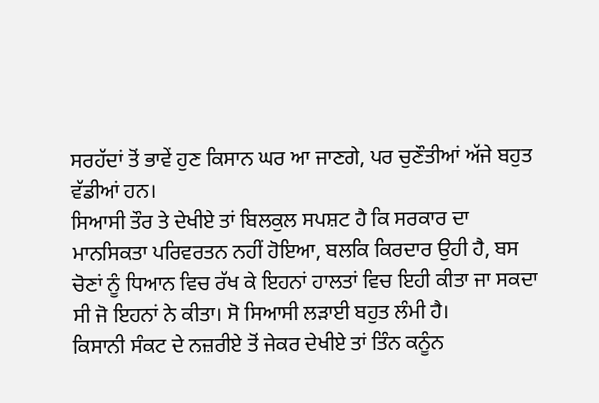ਸਰਹੱਦਾਂ ਤੋਂ ਭਾਵੇਂ ਹੁਣ ਕਿਸਾਨ ਘਰ ਆ ਜਾਣਗੇ, ਪਰ ਚੁਣੌਤੀਆਂ ਅੱਜੇ ਬਹੁਤ ਵੱਡੀਆਂ ਹਨ।
ਸਿਆਸੀ ਤੌਰ ਤੇ ਦੇਖੀਏ ਤਾਂ ਬਿਲਕੁਲ ਸਪਸ਼ਟ ਹੈ ਕਿ ਸਰਕਾਰ ਦਾ ਮਾਨਸਿਕਤਾ ਪਰਿਵਰਤਨ ਨਹੀਂ ਹੋਇਆ, ਬਲਕਿ ਕਿਰਦਾਰ ਉਹੀ ਹੈ, ਬਸ ਚੋਣਾਂ ਨੂੰ ਧਿਆਨ ਵਿਚ ਰੱਖ ਕੇ ਇਹਨਾਂ ਹਾਲਤਾਂ ਵਿਚ ਇਹੀ ਕੀਤਾ ਜਾ ਸਕਦਾ ਸੀ ਜੋ ਇਹਨਾਂ ਨੇ ਕੀਤਾ। ਸੋ ਸਿਆਸੀ ਲੜਾਈ ਬਹੁਤ ਲੰਮੀ ਹੈ।
ਕਿਸਾਨੀ ਸੰਕਟ ਦੇ ਨਜ਼ਰੀਏ ਤੋਂ ਜੇਕਰ ਦੇਖੀਏ ਤਾਂ ਤਿੰਨ ਕਨੂੰਨ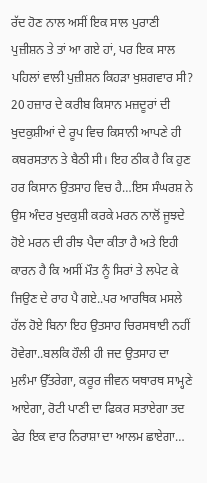ਰੱਦ ਹੋਣ ਨਾਲ ਅਸੀਂ ਇਕ ਸਾਲ ਪੁਰਾਣੀ ਪੁਜ਼ੀਸ਼ਨ ਤੇ ਤਾਂ ਆ ਗਏ ਹਾਂ, ਪਰ ਇਕ ਸਾਲ ਪਹਿਲਾਂ ਵਾਲੀ ਪੁਜ਼ੀਸ਼ਨ ਕਿਹੜਾ ਖੁਸ਼ਗਵਾਰ ਸੀ? 20 ਹਜ਼ਾਰ ਦੇ ਕਰੀਬ ਕਿਸਾਨ ਮਜ਼ਦੂਰਾਂ ਦੀ ਖੁਦਕੁਸ਼ੀਆਂ ਦੇ ਰੂਪ ਵਿਚ ਕਿਸਾਨੀ ਆਪਣੇ ਹੀ ਕਬਰਸਤਾਨ ਤੇ ਬੈਠੀ ਸੀ। ਇਹ ਠੀਕ ਹੈ ਕਿ ਹੁਣ ਹਰ ਕਿਸਾਨ ਉਤਸਾਹ ਵਿਚ ਹੈ…ਇਸ ਸੰਘਰਸ਼ ਨੇ ਉਸ ਅੰਦਰ ਖੁਦਕੁਸ਼ੀ ਕਰਕੇ ਮਰਨ ਨਾਲੋਂ ਜੂਝਦੇ ਹੋਏ ਮਰਨ ਦੀ ਰੀਝ ਪੈਦਾ ਕੀਤਾ ਹੈ ਅਤੇ ਇਹੀ ਕਾਰਨ ਹੈ ਕਿ ਅਸੀਂ ਮੌਤ ਨੂੰ ਸਿਰਾਂ ਤੇ ਲਪੇਟ ਕੇ ਜਿਉਣ ਦੇ ਰਾਹ ਪੈ ਗਏ..ਪਰ ਆਰਥਿਕ ਮਸਲੇ ਹੱਲ ਹੋਏ ਬਿਨਾ ਇਹ ਉਤਸਾਹ ਚਿਰਸਥਾਈ ਨਹੀਂ ਹੋਵੇਗਾ..ਬਲਕਿ ਹੌਲੀ ਹੀ ਜਦ ਉਤਸਾਹ ਦਾ ਮੁਲੰਮਾ ਉੱਤਰੇਗਾ, ਕਰੂਰ ਜੀਵਨ ਯਥਾਰਥ ਸਾਮ੍ਹਣੇ ਆਏਗਾ, ਰੋਟੀ ਪਾਣੀ ਦਾ ਫਿਕਰ ਸਤਾਏਗਾ ਤਦ ਫੇਰ ਇਕ ਵਾਰ ਨਿਰਾਸ਼ਾ ਦਾ ਆਲਮ ਛਾਏਗਾ…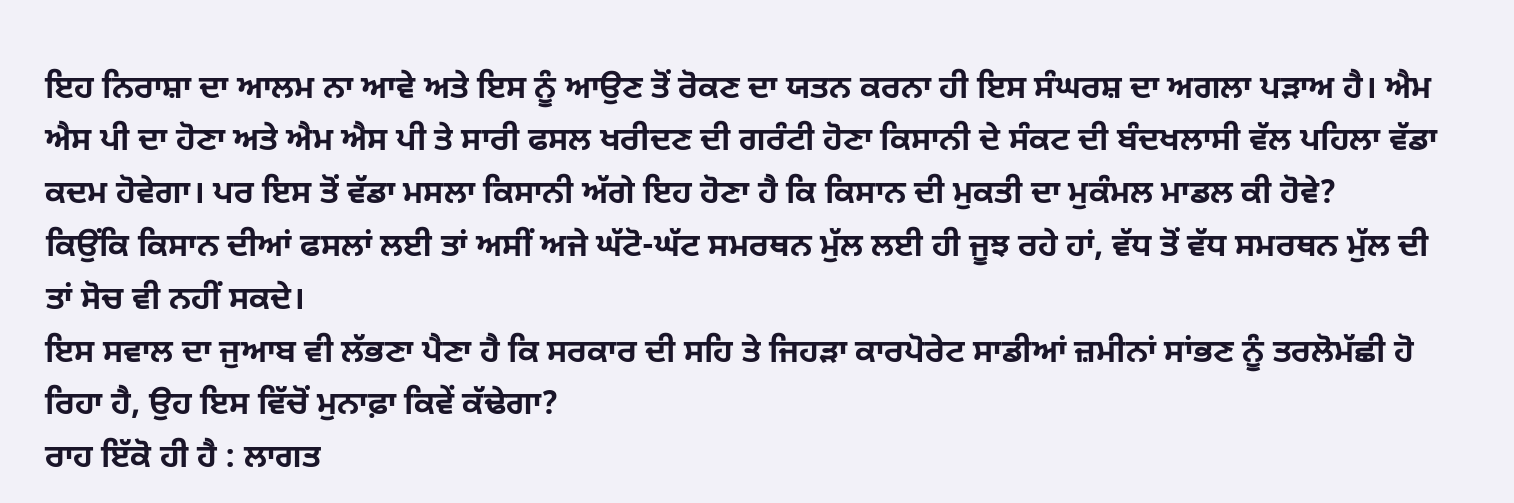ਇਹ ਨਿਰਾਸ਼ਾ ਦਾ ਆਲਮ ਨਾ ਆਵੇ ਅਤੇ ਇਸ ਨੂੰ ਆਉਣ ਤੋਂ ਰੋਕਣ ਦਾ ਯਤਨ ਕਰਨਾ ਹੀ ਇਸ ਸੰਘਰਸ਼ ਦਾ ਅਗਲਾ ਪੜਾਅ ਹੈ। ਐਮ ਐਸ ਪੀ ਦਾ ਹੋਣਾ ਅਤੇ ਐਮ ਐਸ ਪੀ ਤੇ ਸਾਰੀ ਫਸਲ ਖਰੀਦਣ ਦੀ ਗਰੰਟੀ ਹੋਣਾ ਕਿਸਾਨੀ ਦੇ ਸੰਕਟ ਦੀ ਬੰਦਖਲਾਸੀ ਵੱਲ ਪਹਿਲਾ ਵੱਡਾ ਕਦਮ ਹੋਵੇਗਾ। ਪਰ ਇਸ ਤੋਂ ਵੱਡਾ ਮਸਲਾ ਕਿਸਾਨੀ ਅੱਗੇ ਇਹ ਹੋਣਾ ਹੈ ਕਿ ਕਿਸਾਨ ਦੀ ਮੁਕਤੀ ਦਾ ਮੁਕੰਮਲ ਮਾਡਲ ਕੀ ਹੋਵੇ?
ਕਿਉਂਕਿ ਕਿਸਾਨ ਦੀਆਂ ਫਸਲਾਂ ਲਈ ਤਾਂ ਅਸੀਂ ਅਜੇ ਘੱਟੋ-ਘੱਟ ਸਮਰਥਨ ਮੁੱਲ ਲਈ ਹੀ ਜੂਝ ਰਹੇ ਹਾਂ, ਵੱਧ ਤੋਂ ਵੱਧ ਸਮਰਥਨ ਮੁੱਲ ਦੀ ਤਾਂ ਸੋਚ ਵੀ ਨਹੀਂ ਸਕਦੇ।
ਇਸ ਸਵਾਲ ਦਾ ਜੁਆਬ ਵੀ ਲੱਭਣਾ ਪੈਣਾ ਹੈ ਕਿ ਸਰਕਾਰ ਦੀ ਸਹਿ ਤੇ ਜਿਹੜਾ ਕਾਰਪੋਰੇਟ ਸਾਡੀਆਂ ਜ਼ਮੀਨਾਂ ਸਾਂਭਣ ਨੂੰ ਤਰਲੋਮੱਛੀ ਹੋ ਰਿਹਾ ਹੈ, ਉਹ ਇਸ ਵਿੱਚੋਂ ਮੁਨਾਫ਼ਾ ਕਿਵੇਂ ਕੱਢੇਗਾ?
ਰਾਹ ਇੱਕੋ ਹੀ ਹੈ : ਲਾਗਤ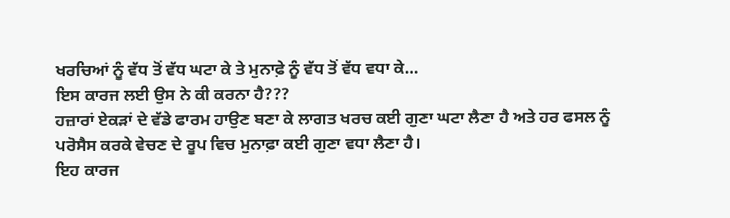ਖਰਚਿਆਂ ਨੂੰ ਵੱਧ ਤੋਂ ਵੱਧ ਘਟਾ ਕੇ ਤੇ ਮੁਨਾਫ਼ੇ ਨੂੰ ਵੱਧ ਤੋਂ ਵੱਧ ਵਧਾ ਕੇ…
ਇਸ ਕਾਰਜ ਲਈ ਉਸ ਨੇ ਕੀ ਕਰਨਾ ਹੈ???
ਹਜ਼ਾਰਾਂ ਏਕੜਾਂ ਦੇ ਵੱਡੇ ਫਾਰਮ ਹਾਉਣ ਬਣਾ ਕੇ ਲਾਗਤ ਖਰਚ ਕਈ ਗੁਣਾ ਘਟਾ ਲੈਣਾ ਹੈ ਅਤੇ ਹਰ ਫਸਲ ਨੂੰ ਪਰੋਸੈਸ ਕਰਕੇ ਵੇਚਣ ਦੇ ਰੂਪ ਵਿਚ ਮੁਨਾਫ਼ਾ ਕਈ ਗੁਣਾ ਵਧਾ ਲੈਣਾ ਹੈ।
ਇਹ ਕਾਰਜ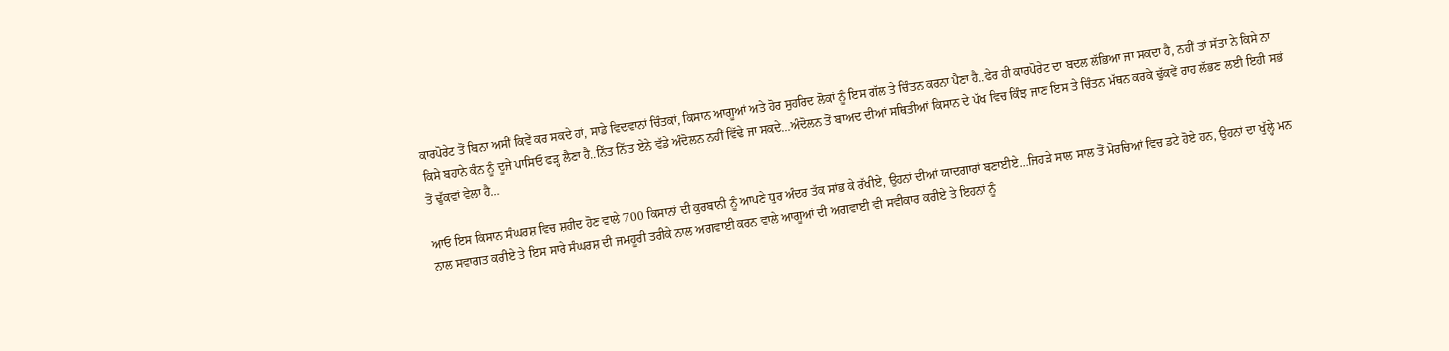ਕਾਰਪੋਰੇਟ ਤੋਂ ਬਿਨਾ ਅਸੀਂ ਕਿਵੇਂ ਕਰ ਸਕਦੇ ਹਾਂ, ਸਾਡੇ ਵਿਦਵਾਨਾਂ ਚਿੰਤਕਾਂ, ਕਿਸਾਨ ਆਗੂਆਂ ਅਤੇ ਹੋਰ ਸੁਹਰਿਦ ਲੋਕਾਂ ਨੂੰ ਇਸ ਗੱਲ ਤੇ ਚਿੰਤਨ ਕਰਨਾ ਪੈਣਾ ਹੈ..ਫੇਰ ਹੀ ਕਾਰਪੋਰੇਟ ਦਾ ਬਦਲ ਲੱਭਿਆ ਜਾ ਸਕਦਾ ਹੈ, ਨਹੀਂ ਤਾਂ ਸੱਤਾ ਨੇ ਕਿਸੇ ਨਾ ਕਿਸੇ ਬਹਾਨੇ ਕੰਨ ਨੂੰ ਦੂਜੇ ਪਾਸਿਓ ਫੜ੍ਹ ਲੈਣਾ ਹੈ..ਨਿੱਤ ਨਿੱਤ ਏਨੇ ਵੱਡੇ ਅੰਦੋਲਨ ਨਹੀਂ ਵਿੱਢੇ ਜਾ ਸਕਦੇ…ਅੰਦੋਲਨ ਤੋਂ ਬਾਅਦ ਦੀਆਂ ਸਥਿਤੀਆਂ ਕਿਸਾਨ ਦੇ ਪੱਖ ਵਿਚ ਕਿੰਝ ਜਾਣ ਇਸ ਤੇ ਚਿੰਤਨ ਮੱਥਨ ਕਰਕੇ ਢੁੱਕਵੇਂ ਰਾਹ ਲੱਭਣ ਲਈ ਇਹੀ ਸਭਂ ਤੋਂ ਢੁੱਕਵਾਂ ਵੇਲਾ ਹੈ…

ਆਓ ਇਸ ਕਿਸਾਨ ਸੰਘਰਸ਼ ਵਿਚ ਸ਼ਹੀਦ ਹੋਣ ਵਾਲੇ 700 ਕਿਸਾਨਾਂ ਦੀ ਕੁਰਬਾਨੀ ਨੂੰ ਆਪਣੇ ਧੁਰ ਅੰਦਰ ਤੱਕ ਸਾਂਭ ਕੇ ਰੱਖੀਏ, ਉਹਨਾਂ ਦੀਆਂ ਯਾਦਗਾਰਾਂ ਬਣਾਈਏ…ਜਿਹੜੇ ਸਾਲ ਸਾਲ ਤੋਂ ਮੋਰਚਿਆਂ ਵਿਚ ਡਟੇ ਹੋਏ ਹਨ, ਉਹਨਾਂ ਦਾ ਖੁੱਲ੍ਹੇ ਮਨ ਨਾਲ ਸਵਾਗਤ ਕਰੀਏ ਤੇ ਇਸ ਸਾਰੇ ਸੰਘਰਸ਼ ਦੀ ਜਮਹੂਰੀ ਤਰੀਕੇ ਨਾਲ ਅਗਵਾਈ ਕਰਨ ਵਾਲੇ ਆਗੂਆਂ ਦੀ ਅਗਵਾਈ ਵੀ ਸਵੀਕਾਰ ਕਰੀਏ ਤੇ ਇਹਨਾਂ ਨੂੰ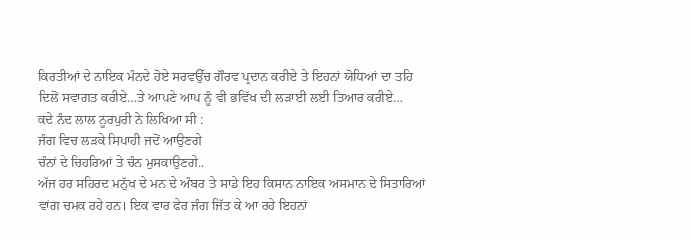ਕਿਰਤੀਆਂ ਦੇ ਨਾਇਕ ਮੰਨਦੇ ਹੋਏ ਸਰਵਉੱਚ ਗੌਰਵ ਪ੍ਰਦਾਨ ਕਰੀਏ ਤੇ ਇਹਨਾਂ ਯੋਧਿਆਂ ਦਾ ਤਹਿ ਦਿਲੋਂ ਸਵਾਗਤ ਕਰੀਏ…ਤੇ ਆਪਣੇ ਆਪ ਨੂੰ ਵੀ ਭਵਿੱਖ ਦੀ ਲੜਾਈ ਲਈ ਤਿਆਰ ਕਰੀਏ…
ਕਦੇ ਨੰਦ ਲਾਲ ਨੂਰਪੁਰੀ ਨੇ ਲਿਖਿਆ ਸੀ :
ਜੰਗ ਵਿਚ ਲੜਕੇ ਸਿਪਾਹੀ ਜਦੋਂ ਆਉਣਗੇ
ਚੰਨਾਂ ਦੇ ਚਿਹਰਿਆਂ ਤੇ ਚੰਨ ਮੁਸਕਾਉਣਗੇ..
ਅੱਜ ਹਰ ਸਹਿਰਦ ਮਨੁੱਖ ਦੇ ਮਨ ਦੇ ਅੰਬਰ ਤੇ ਸਾਡੇ ਇਹ ਕਿਸਾਨ ਨਾਇਕ ਅਸਮਾਨ ਦੇ ਸਿਤਾਰਿਆਂ ਵਾਂਗ ਚਮਕ ਰਹੇ ਹਨ। ਇਕ ਵਾਰ ਫੇਰ ਜੰਗ ਜਿੱਤ ਕੇ ਆ ਰਹੇ ਇਹਨਾਂ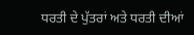ਧਰਤੀ ਦੇ ਪੁੱਤਰਾਂ ਅਤੇ ਧਰਤੀ ਦੀਆਂ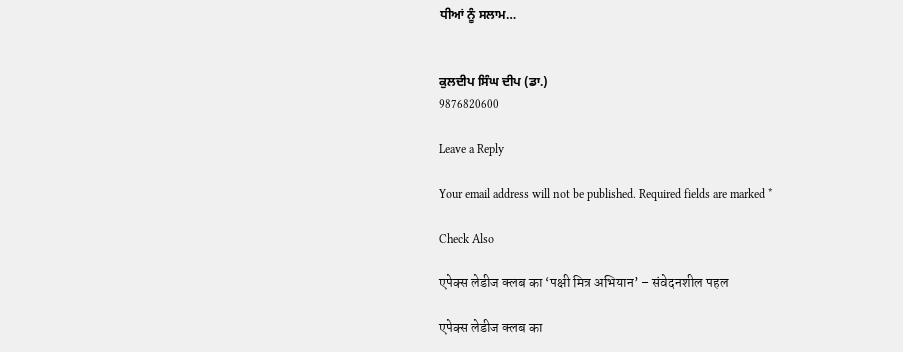ਧੀਆਂ ਨੂੰ ਸਲਾਮ…


ਕੁਲਦੀਪ ਸਿੰਘ ਦੀਪ (ਡਾ.)
9876820600

Leave a Reply

Your email address will not be published. Required fields are marked *

Check Also

एपेक्स लेडीज क्लब का ‘पक्षी मित्र अभियान’ – संवेदनशील पहल

एपेक्स लेडीज क्लब का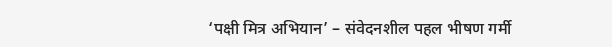‘पक्षी मित्र अभियान’ – संवेदनशील पहल भीषण गर्मी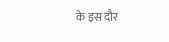के इस दौर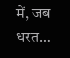में, जब धरत…